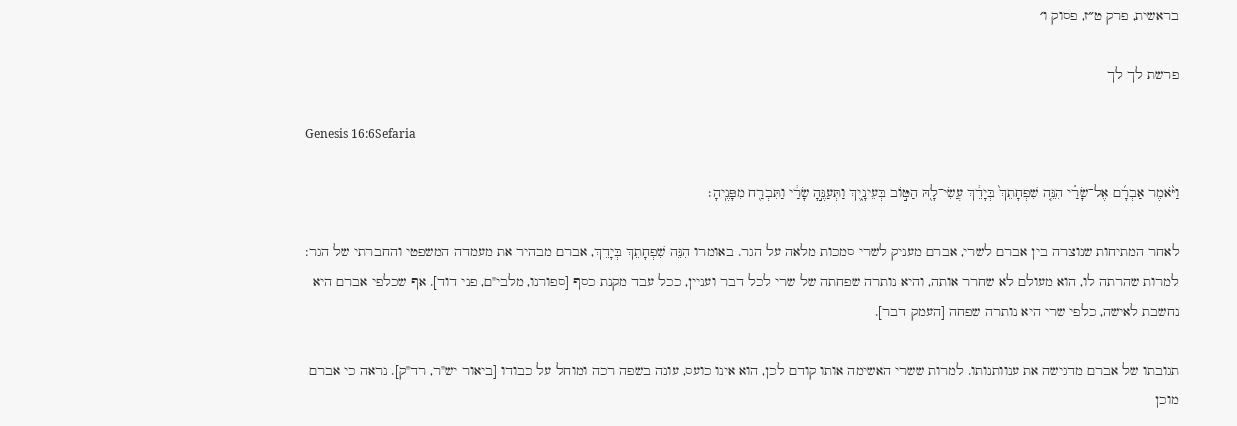בראשית, פרק ט״ז, פסוק ו׳

פרשת לך לך

Genesis 16:6Sefaria

וַיֹּ֨אמֶר אַבְרָ֜ם אֶל־שָׂרַ֗י הִנֵּ֤ה שִׁפְחָתֵךְ֙ בְּיָדֵ֔ךְ עֲשִׂי־לָ֖הּ הַטּ֣וֹב בְּעֵינָ֑יִךְ וַתְּעַנֶּ֣הָ שָׂרַ֔י וַתִּבְרַ֖ח מִפָּנֶֽיהָ׃

לאחר המתיחות שנוצרה בין אברם לשרי, אברם מעניק לשרי סמכות מלאה על הגר. באומרו הִנֵּה שִׁפְחָתֵךְ בְּיָדֵךְ, אברם מבהיר את מעמדה המשפטי והחברתי של הגר: למרות שהרתה לו, הוא מעולם לא שחרר אותה, והיא נותרה שפחתה של שרי לכל דבר ועניין, ככל עבד מקנת כסף [ספורנו, מלבי"ם, פני דוד]. אף שכלפי אברם היא נחשבת לאישה, כלפי שרי היא נותרה שפחה [העמק דבר].

תגובתו של אברם מדגישה את ענוותנותו. למרות ששרי האשימה אותו קודם לכן, הוא אינו כועס, עונה בשפה רכה ומוחל על כבודו [ביאור יש"ר, רד"ק]. נראה כי אברם מוכן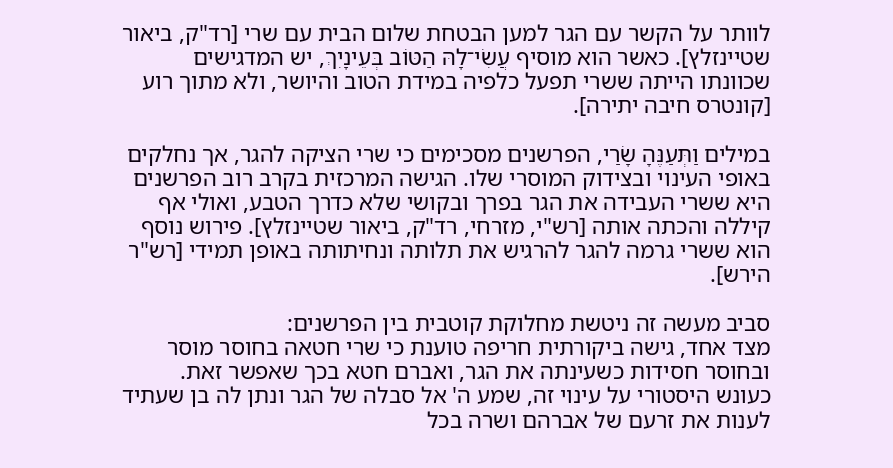לוותר על הקשר עם הגר למען הבטחת שלום הבית עם שרי [רד"ק, ביאור שטיינזלץ]. כאשר הוא מוסיף עֲשִׂי־לָהּ הַטּוֹב בְּעֵינָיִךְ, יש המדגישים שכוונתו הייתה ששרי תפעל כלפיה במידת הטוב והיושר, ולא מתוך רוע [קונטרס חיבה יתירה].

במילים וַתְּעַנֶּהָ שָׂרַי, הפרשנים מסכימים כי שרי הציקה להגר, אך נחלקים באופי העינוי ובצידוק המוסרי שלו. הגישה המרכזית בקרב רוב הפרשנים היא ששרי העבידה את הגר בפרך ובקושי שלא כדרך הטבע, ואולי אף קיללה והכתה אותה [רש"י, מזרחי, רד"ק, ביאור שטיינזלץ]. פירוש נוסף הוא ששרי גרמה להגר להרגיש את תלותה ונחיתותה באופן תמידי [רש"ר הירש].

סביב מעשה זה ניטשת מחלוקת קוטבית בין הפרשנים:
מצד אחד, גישה ביקורתית חריפה טוענת כי שרי חטאה בחוסר מוסר ובחוסר חסידות כשעינתה את הגר, ואברם חטא בכך שאפשר זאת. כעונש היסטורי על עינוי זה, שמע ה' אל סבלה של הגר ונתן לה בן שעתיד לענות את זרעם של אברהם ושרה בכל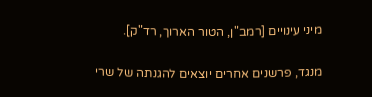מיני עינויים [רמב"ן, הטור הארוך, רד"ק].

מנגד, פרשנים אחרים יוצאים להגנתה של שרי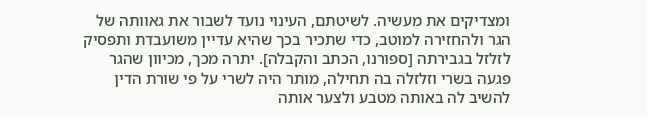ומצדיקים את מעשיה. לשיטתם, העינוי נועד לשבור את גאוותה של הגר ולהחזירה למוטב, כדי שתכיר בכך שהיא עדיין משועבדת ותפסיק לזלזל בגבירתה [ספורנו, הכתב והקבלה]. יתרה מכך, מכיוון שהגר פגעה בשרי וזלזלה בה תחילה, מותר היה לשרי על פי שורת הדין להשיב לה באותה מטבע ולצער אותה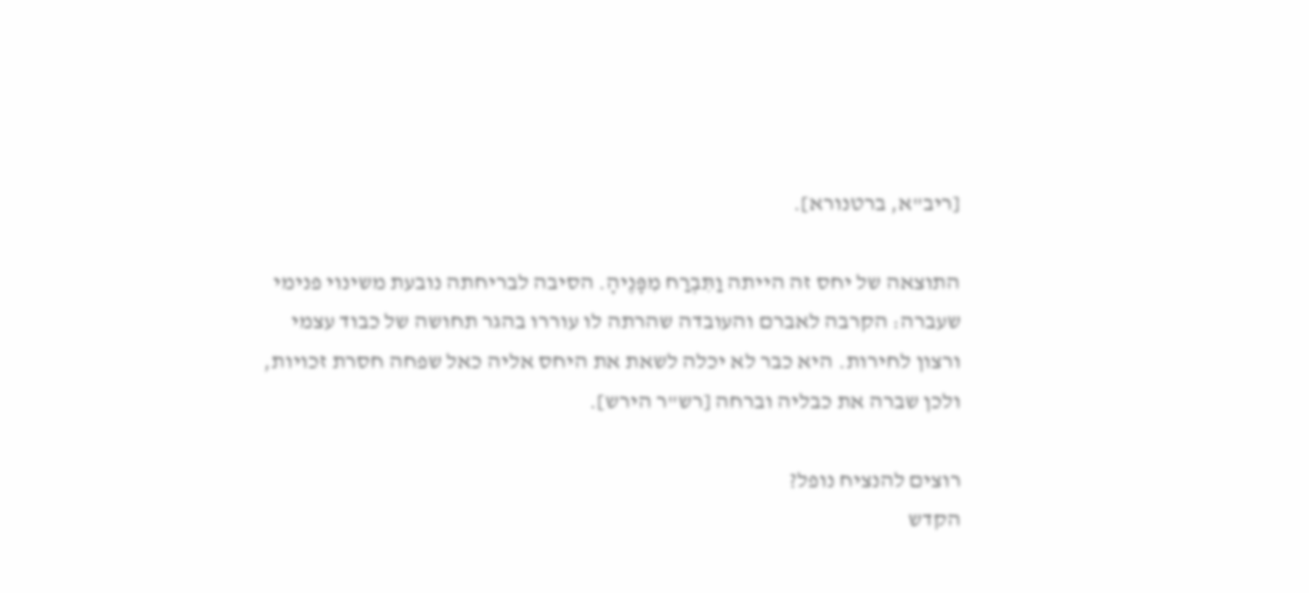[ריב"א, ברטנורא].

התוצאה של יחס זה הייתה וַתִּבְרַח מִפָּנֶיהָ. הסיבה לבריחתה נובעת משינוי פנימי שעברה: הקרבה לאברם והעובדה שהרתה לו עוררו בהגר תחושה של כבוד עצמי ורצון לחירות. היא כבר לא יכלה לשאת את היחס אליה כאל שפחה חסרת זכויות, ולכן שברה את כבליה וברחה [רש"ר הירש].

רוצים להנציח נופל?
הקדש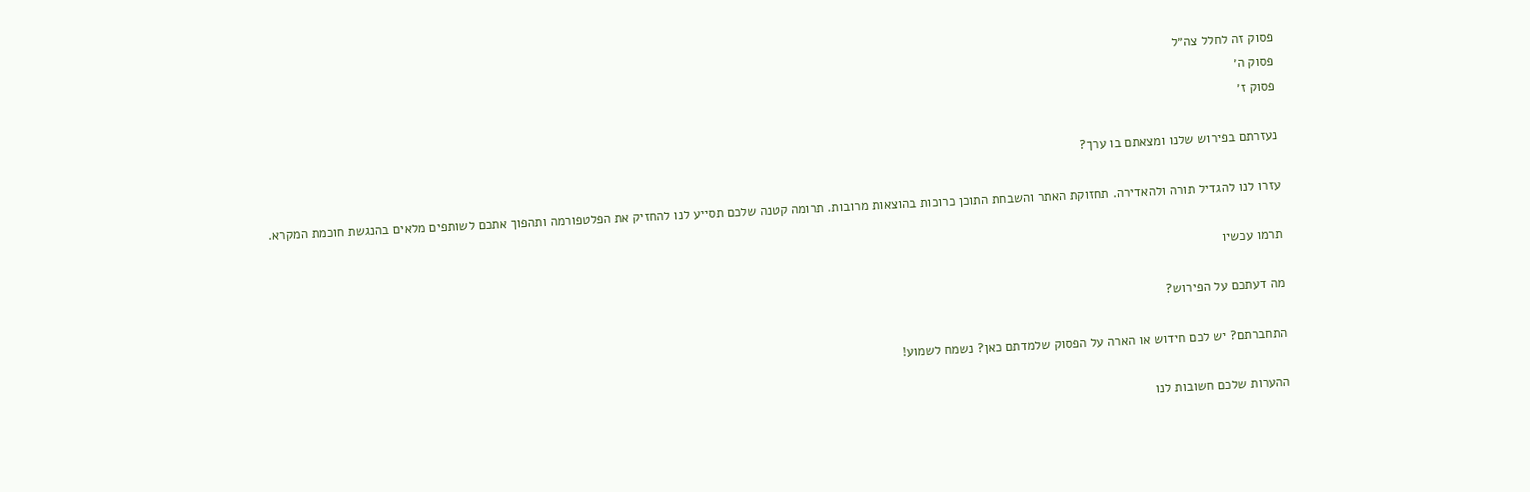פסוק זה לחלל צה״ל
פסוק ה׳
פסוק ז׳

נעזרתם בפירוש שלנו ומצאתם בו ערך?

עזרו לנו להגדיל תורה ולהאדירה. תחזוקת האתר והשבחת התוכן כרוכות בהוצאות מרובות. תרומה קטנה שלכם תסייע לנו להחזיק את הפלטפורמה ותהפוך אתכם לשותפים מלאים בהנגשת חוכמת המקרא.

תרמו עכשיו

מה דעתכם על הפירוש?

התחברתם? יש לכם חידוש או הארה על הפסוק שלמדתם כאן? נשמח לשמוע!

ההערות שלכם חשובות לנו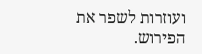ועוזרות לשפר את הפירוש.